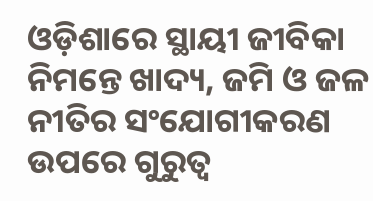ଓଡ଼ିଶାରେ ସ୍ଥାୟୀ ଜୀବିକା ନିମନ୍ତେ ଖାଦ୍ୟ, ଜମି ଓ ଜଳ ନୀତିର ସଂଯୋଗୀକରଣ ଉପରେ ଗୁରୁତ୍ୱ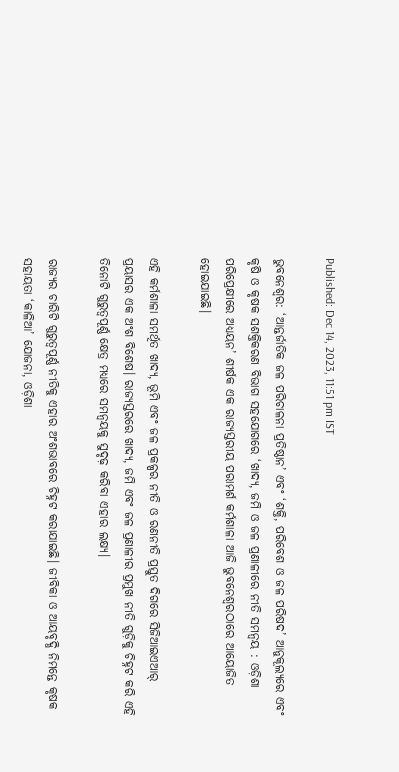Published: Dec 14, 2023, 11:51 pm IST

ଭୁବନେଶ୍ୱର: ‘ଆନ୍ତର୍ଜାତିକ ଜଳ ପରିଚାଳନା ପ୍ରତିଷ୍ଠାନ’ ଏବଂ ‘ଶକ୍ତି, ପରିବେଶ ଓ ଜଳ ପରିଷଦ’ ଆନୁକୂଲ୍ୟରେ ଏବଂ କୃଷି ଓ କୃଷକ ସଶକ୍ତିକରଣ ବିଭାଗ ସହଯୋଗରେ ‘ଖାଦ୍ୟ, ଜମି ଓ ଜଳ ପ୍ରଣାଳୀରେ ନୀତି ସମନ୍ୱୟ : ଓଡ଼ିଶା ପରିପ୍ରେକ୍ଷୀରେ ଅଧ୍ୟୟନ’ ଶୀର୍ଷକ ଏକ ରାଜ୍ୟସ୍ତରୀୟ ପରାମର୍ଶ କର୍ମଶାଳା ଆଜି ଭୁବନେଶ୍ୱରଠାରେ ଆୟୋଜିତ ହୋଇଯାଇଛି।

ଏହି କର୍ମଶାଳା ସମର୍ଥିତ ଖାଦ୍ୟ, ଭୂମି ଏବଂ ଜଳ ପ୍ରକଳ୍ପର ନୀତି ଓ ରଣନୀତି ପ୍ରସ୍ତୁତ ଦିଗରେ ସିଜିଆଇଏଆର୍‌ ପ୍ରୟାସର ଏକ ଅଂଶ ବିଶେଷ। ରାଜ୍ୟସ୍ତରରେ ଖାଦ୍ୟ, ଜମି ଏବଂ ଜଳ ପ୍ରଣାଳୀର ପ୍ରମୁଖ ନୀତି ଗୁଡ଼ିକୁ ଚିହ୍ନଟ କରି ଏହି ତିନୋଟି ଗୁରୁତ୍ୱପୂର୍ଣ୍ଣ କ୍ଷେତ୍ର ମଧ୍ୟରେ ସମନ୍ୱୟକୁ ସୁଦୃଢ଼ କରିବା ଏହାର ଲକ୍ଷ୍ୟ।

ରାଜ୍ୟର ଚାରିଟି ଗୁରୁତ୍ୱପୂର୍ଣ୍ଣ ନୀତିକୁ ଏହାର ଅଂଶଭାବରେ ଚିହ୍ନଟ କରାଯାଇଛି। ଜୀବିକା ଓ ଆୟବୃଦ୍ଧି ନିମନ୍ତେ କୃଷକ ସହାୟତା ‘କାଳିଆ’ ଯୋଜନା, ଓଡ଼ିଶା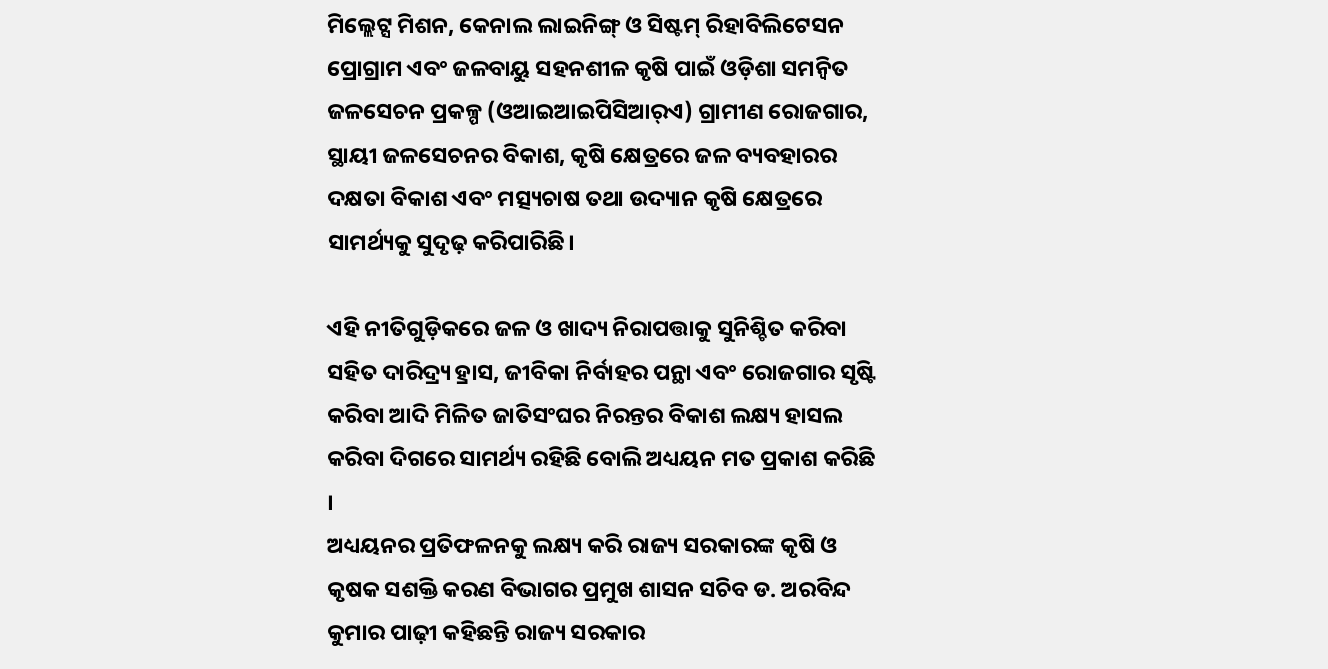ମିଲ୍ଲେଟ୍ସ ମିଶନ, କେନାଲ ଲାଇନିଙ୍ଗ୍‌ ଓ ସିଷ୍ଟମ୍‌ ରିହାବିଲିଟେସନ ପ୍ରୋଗ୍ରାମ ଏବଂ ଜଳବାୟୁ ସହନଶୀଳ କୃଷି ପାଇଁ ଓଡ଼ିଶା ସମନ୍ୱିତ ଜଳସେଚନ ପ୍ରକଳ୍ପ (ଓଆଇଆଇପିସିଆର୍‌ଏ) ଗ୍ରାମୀଣ ରୋଜଗାର, ସ୍ଥାୟୀ ଜଳସେଚନର ବିକାଶ, କୃଷି କ୍ଷେତ୍ରରେ ଜଳ ବ୍ୟବହାରର ଦକ୍ଷତା ବିକାଶ ଏବଂ ମତ୍ସ୍ୟଚାଷ ତଥା ଉଦ୍ୟାନ କୃଷି କ୍ଷେତ୍ରରେ ସାମର୍ଥ୍ୟକୁ ସୁଦୃଢ଼ କରିପାରିଛି।

ଏହି ନୀତିଗୁଡ଼ିକରେ ଜଳ ଓ ଖାଦ୍ୟ ନିରାପତ୍ତାକୁ ସୁନିଶ୍ଚିତ କରିବା ସହିତ ଦାରିଦ୍ର୍ୟ ହ୍ରାସ, ଜୀବିକା ନିର୍ବାହର ପନ୍ଥା ଏବଂ ରୋଜଗାର ସୃଷ୍ଟି କରିବା ଆଦି ମିଳିତ ଜାତିସଂଘର ନିରନ୍ତର ବିକାଶ ଲକ୍ଷ୍ୟ ହାସଲ କରିବା ଦିଗରେ ସାମର୍ଥ୍ୟ ରହିଛି ବୋଲି ଅଧ୍ୟୟନ ମତ ପ୍ରକାଶ କରିଛି ।
ଅଧ୍ୟୟନର ପ୍ରତିଫଳନକୁ ଲକ୍ଷ୍ୟ କରି ରାଜ୍ୟ ସରକାରଙ୍କ କୃଷି ଓ କୃଷକ ସଶକ୍ତି କରଣ ବିଭାଗର ପ୍ରମୁଖ ଶାସନ ସଚିବ ଡ. ଅରବିନ୍ଦ କୁମାର ପାଢ଼ୀ କହିଛନ୍ତି ରାଜ୍ୟ ସରକାର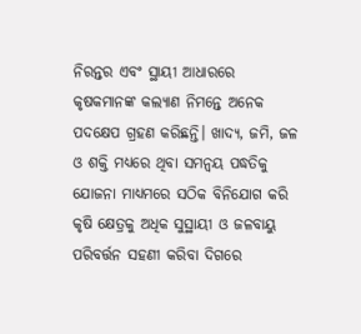ନିରନ୍ତର ଏବଂ ସ୍ଥାୟୀ ଆଧାରରେ କୃଷକମାନଙ୍କ କଲ୍ୟାଣ ନିମନ୍ତେ ଅନେକ ପଦକ୍ଷେପ ଗ୍ରହଣ କରିଛନ୍ତି। ଖାଦ୍ୟ, ଜମି, ଜଳ ଓ ଶକ୍ତି ମଧ୍ୟରେ ଥିବା ସମନ୍ୱୟ ପଦ୍ଧତିକୁ ଯୋଜନା ମାଧ୍ୟମରେ ସଠିକ ବିନିଯୋଗ କରି କୃଷି କ୍ଷେତ୍ରକୁ ଅଧିକ ସୁସ୍ଥାୟୀ ଓ ଜଳବାୟୁ ପରିବର୍ତ୍ତନ ସହଣୀ କରିବା ଦିଗରେ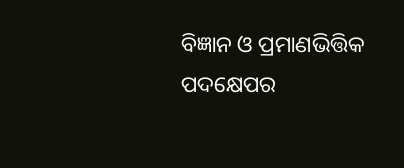ବିଜ୍ଞାନ ଓ ପ୍ରମାଣଭିତ୍ତିକ ପଦକ୍ଷେପର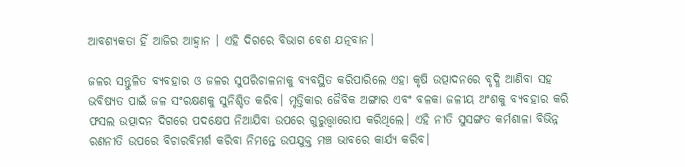ଆବଶ୍ୟକତା ହିଁ ଆଜିର ଆହ୍ୱାନ । ଏହି ଦିଗରେ ବିଭାଗ ବେଶ ଯତ୍ନବାନ।

ଜଳର ସନ୍ତୁଳିତ ବ୍ୟବହାର ଓ ଜଳର ସୁପରିଚାଳନାକୁ ବ୍ୟବସ୍ଥିତ କରିପାରିଲେ ଏହା କୃଷି ଉତ୍ପାଦନରେ ବୃଦ୍ଧି ଆଣିବା ସହ ଭବିଷ୍ୟତ ପାଇଁ ଜଳ ସଂରକ୍ଷଣକୁ ସୁନିଶ୍ଚିତ କରିବ। ମୃତ୍ତିକାର ଜୈବିକ ଅଙ୍ଗାର ଏବଂ ବଳକା ଜଳୀୟ ଅଂଶକୁ ବ୍ୟବହାର କରି ଫସଲ ଉତ୍ପାଦନ ଦିଗରେ ପଦକ୍ଷେପ ନିଆଯିବା ଉପରେ ଗୁରୁତ୍ତ୍ୱାରୋପ କରିଥିଲେ। ଏହି ନୀତି ସୁସଙ୍ଗତ କର୍ମଶାଳା ବିଭିନ୍ନ ରଣନୀତି ଉପରେ ବିଚାରବିମର୍ଶ କରିବା ନିମନ୍ତେ ଉପଯୁକ୍ତ ମଞ୍ଚ ଭାବରେ କାର୍ଯ୍ୟ କରିବ।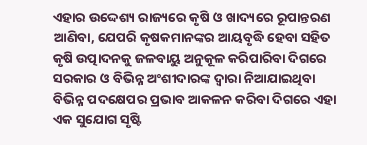ଏହାର ଉଦ୍ଦେଶ୍ୟ ରାଜ୍ୟରେ କୃଷି ଓ ଖାଦ୍ୟରେ ରୂପାନ୍ତରଣ ଆଣିବା, ଯେପରି କୃଷକମାନଙ୍କର ଆୟବୃଦ୍ଧି ହେବା ସହିତ କୃଷି ଉତ୍ପାଦନକୁ ଜଳବାୟୁ ଅନୁକୂଳ କରିପାରିବା ଦିଗରେ ସରକାର ଓ ବିଭିନ୍ନ ଅଂଶୀଦାରଙ୍କ ଦ୍ୱାରା ନିଆଯାଇଥିବା ବିଭିନ୍ନ ପଦକ୍ଷେପର ପ୍ରଭାବ ଆକଳନ କରିବା ଦିଗରେ ଏହା ଏକ ସୁଯୋଗ ସୃଷ୍ଟି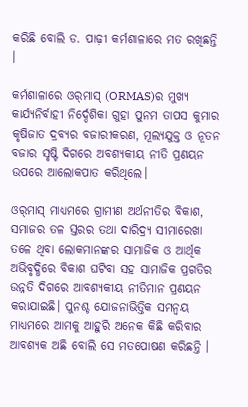କରିଛି ବୋଲି ଡ. ପାଢ଼ୀ କର୍ମଶାଳାରେ ମତ ରଖିଛନ୍ତି ।

କର୍ମଶାଳାରେ ଓର୍‌ମାସ୍‌ (ORMAS)ର ମୁଖ୍ୟ କାର୍ଯ୍ୟନିର୍ବାହୀ ନିର୍ଦ୍ଦେଶିକା ଗୁହା ପୁନମ ତାପସ କୁମାର କୃଷିଜାତ ଦ୍ରବ୍ୟର ବଜାରୀକରଣ, ମୂଲ୍ୟଯୁକ୍ତ ଓ ନୂତନ ବଜାର ସୃଷ୍ଟି ଦିଗରେ ଅବଶ୍ୟକୀୟ ନୀତି ପ୍ରଣୟନ ଉପରେ ଆଲୋକପାତ କରିଥିଲେ।

ଓର୍‌ମାସ୍‌ ମାଧ୍ୟମରେ ଗ୍ରାମୀଣ ଅର୍ଥନୀତିର ବିକାଶ, ସମାଜର ତଳ ସ୍ତରର ତଥା ଦାରିଦ୍ର୍ୟ ସୀମାରେଖା ତଳେ ଥିବା ଲୋକମାନଙ୍କର ସାମାଜିକ ଓ ଆର୍ଥିକ ଅଭିବୃଦ୍ଧିରେ ବିକାଶ ଘଟିବା ସହ ସାମାଜିକ ପ୍ରଗତିର ଉନ୍ନତି ଦିଗରେ ଆବଶ୍ୟକୀୟ ନୀତିମାନ ପ୍ରଣୟନ କରାଯାଇଛି। ପୁନଶ୍ଚ ଯୋଜନାଭିତ୍ତିକ ସମନ୍ୱୟ ମାଧ୍ୟମରେ ଆମକୁ ଆହୁରି ଅନେକ କିଛି କରିବାର ଆବଶ୍ୟକ ଅଛି ବୋଲି ସେ ମତପୋଷଣ କରିଛନ୍ତି ।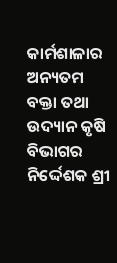କାର୍ମଶାଳାର ଅନ୍ୟତମ ବକ୍ତା ତଥା ଉଦ୍ୟାନ କୃଷି ବିଭାଗର ନିର୍ଦ୍ଦେଶକ ଶ୍ରୀ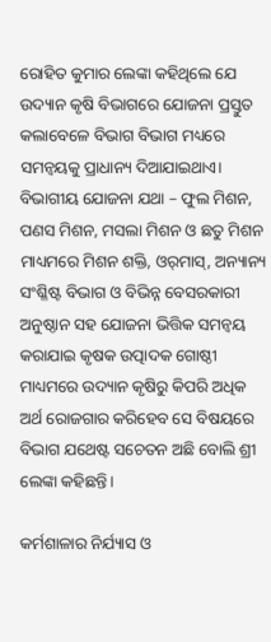ରୋହିତ କୁମାର ଲେଙ୍କା କହିଥିଲେ ଯେ ଉଦ୍ୟାନ କୃଷି ବିଭାଗରେ ଯୋଜନା ପ୍ରସ୍ତୁତ କଲାବେଳେ ବିଭାଗ ବିଭାଗ ମଧ୍ୟରେ ସମନ୍ୱୟକୁ ପ୍ରାଧାନ୍ୟ ଦିଆଯାଇଥାଏ। ବିଭାଗୀୟ ଯୋଜନା ଯଥା – ଫୁଲ ମିଶନ, ପଣସ ମିଶନ, ମସଲା ମିଶନ ଓ ଛତୁ ମିଶନ ମାଧ୍ୟମରେ ମିଶନ ଶକ୍ତି, ଓର୍‌ମାସ୍‌, ଅନ୍ୟାନ୍ୟ ସଂଶ୍ଳିଷ୍ଟ ବିଭାଗ ଓ ବିଭିନ୍ନ ବେସରକାରୀ ଅନୁଷ୍ଠାନ ସହ ଯୋଜନା ଭିତ୍ତିକ ସମନ୍ୱୟ କରାଯାଇ କୃଷକ ଉତ୍ପାଦକ ଗୋଷ୍ଠୀ ମାଧ୍ୟମରେ ଉଦ୍ୟାନ କୃଷିରୁ କିପରି ଅଧିକ ଅର୍ଥ ରୋଜଗାର କରିହେବ ସେ ବିଷୟରେ ବିଭାଗ ଯଥେଷ୍ଟ ସଚେତନ ଅଛି ବୋଲି ଶ୍ରୀ ଲେଙ୍କା କହିଛନ୍ତି।

କର୍ମଶାଳାର ନିର୍ଯ୍ୟାସ ଓ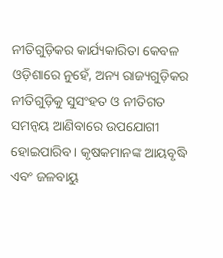ନୀତିଗୁଡ଼ିକର କାର୍ଯ୍ୟକାରିତା କେବଳ ଓଡ଼ିଶାରେ ନୁହେଁ, ଅନ୍ୟ ରାଜ୍ୟଗୁଡ଼ିକର ନୀତିଗୁଡ଼ିକୁ ସୁସଂହତ ଓ ନୀତିଗତ ସମନ୍ୱୟ ଆଣିବାରେ ଉପଯୋଗୀ ହୋଇପାରିବ। କୃଷକମାନଙ୍କ ଆୟବୃଦ୍ଧି ଏବଂ ଜଳବାୟୁ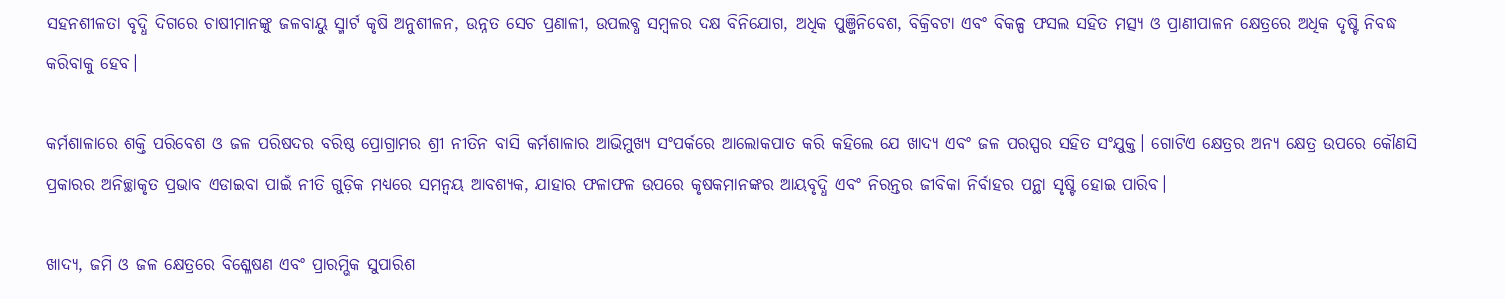ସହନଶୀଳତା ବୃଦ୍ଧି ଦିଗରେ ଚାଷୀମାନଙ୍କୁ ଜଳବାୟୁ ସ୍ମାର୍ଟ କୃଷି ଅନୁଶୀଳନ, ଉନ୍ନତ ସେଚ ପ୍ରଣାଳୀ, ଉପଲବ୍ଧ ସମ୍ବଳର ଦକ୍ଷ ବିନିଯୋଗ, ଅଧିକ ପୁଞ୍ଜିନିବେଶ, ବିକ୍ରିବଟା ଏବଂ ବିକଳ୍ପ ଫସଲ ସହିତ ମତ୍ସ୍ୟ ଓ ପ୍ରାଣୀପାଳନ କ୍ଷେତ୍ରରେ ଅଧିକ ଦୃଷ୍ଟି ନିବଦ୍ଧ କରିବାକୁ ହେବ।

କର୍ମଶାଳାରେ ଶକ୍ତି ପରିବେଶ ଓ ଜଳ ପରିଷଦର ବରିଷ୍ଠ ପ୍ରୋଗ୍ରାମର ଶ୍ରୀ ନୀତିନ ବାସି କର୍ମଶାଳାର ଆଭିମୁଖ୍ୟ ସଂପର୍କରେ ଆଲୋକପାତ କରି କହିଲେ ଯେ ଖାଦ୍ୟ ଏବଂ ଜଳ ପରସ୍ପର ସହିତ ସଂଯୁକ୍ତ। ଗୋଟିଏ କ୍ଷେତ୍ରର ଅନ୍ୟ କ୍ଷେତ୍ର ଉପରେ କୌଣସି ପ୍ରକାରର ଅନିଚ୍ଛାକୃତ ପ୍ରଭାବ ଏଡାଇବା ପାଇଁ ନୀତି ଗୁଡ଼ିକ ମଧ୍ୟରେ ସମନ୍ୱୟ ଆବଶ୍ୟକ, ଯାହାର ଫଳାଫଳ ଉପରେ କୃଷକମାନଙ୍କର ଆୟବୃଦ୍ଧି ଏବଂ ନିରନ୍ତର ଜୀବିକା ନିର୍ବାହର ପନ୍ଥା ସୃଷ୍ଟି ହୋଇ ପାରିବ।

ଖାଦ୍ୟ, ଜମି ଓ ଜଳ କ୍ଷେତ୍ରରେ ବିଶ୍ଳେଷଣ ଏବଂ ପ୍ରାରମ୍ଭିକ ସୁପାରିଶ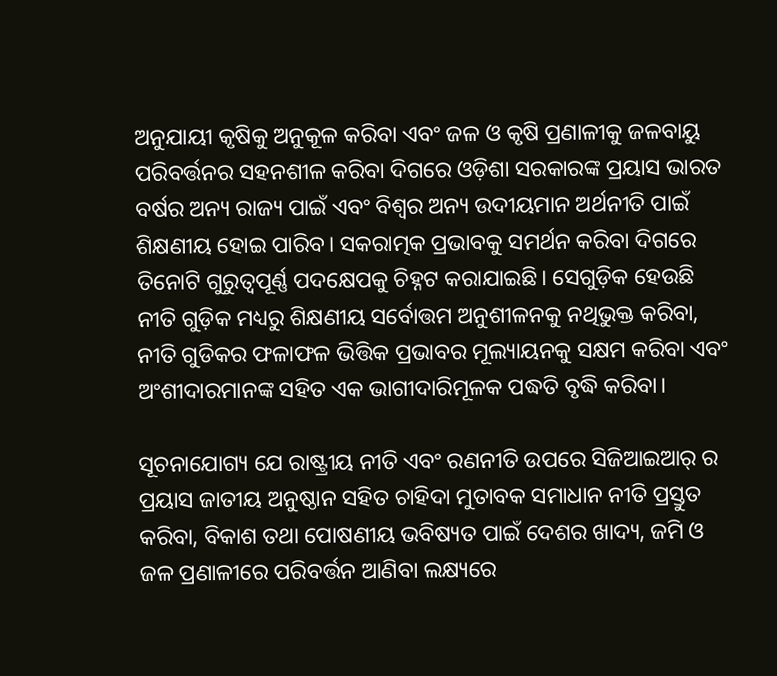ଅନୁଯାୟୀ କୃଷିକୁ ଅନୁକୂଳ କରିବା ଏବଂ ଜଳ ଓ କୃଷି ପ୍ରଣାଳୀକୁ ଜଳବାୟୁ ପରିବର୍ତ୍ତନର ସହନଶୀଳ କରିବା ଦିଗରେ ଓଡ଼ିଶା ସରକାରଙ୍କ ପ୍ରୟାସ ଭାରତ ବର୍ଷର ଅନ୍ୟ ରାଜ୍ୟ ପାଇଁ ଏବଂ ବିଶ୍ୱର ଅନ୍ୟ ଉଦୀୟମାନ ଅର୍ଥନୀତି ପାଇଁ ଶିକ୍ଷଣୀୟ ହୋଇ ପାରିବ। ସକରାତ୍ମକ ପ୍ରଭାବକୁ ସମର୍ଥନ କରିବା ଦିଗରେ ତିନୋଟି ଗୁରୁତ୍ୱପୂର୍ଣ୍ଣ ପଦକ୍ଷେପକୁ ଚିହ୍ନଟ କରାଯାଇଛି। ସେଗୁଡ଼ିକ ହେଉଛି ନୀତି ଗୁଡ଼ିକ ମଧ୍ୟରୁ ଶିକ୍ଷଣୀୟ ସର୍ବୋତ୍ତମ ଅନୁଶୀଳନକୁ ନଥିଭୁକ୍ତ କରିବା, ନୀତି ଗୁଡିକର ଫଳାଫଳ ଭିତ୍ତିକ ପ୍ରଭାବର ମୂଲ୍ୟାୟନକୁ ସକ୍ଷମ କରିବା ଏବଂ ଅଂଶୀଦାରମାନଙ୍କ ସହିତ ଏକ ଭାଗୀଦାରିମୂଳକ ପଦ୍ଧତି ବୃଦ୍ଧି କରିବା।

ସୂଚନାଯୋଗ୍ୟ ଯେ ରାଷ୍ଟ୍ରୀୟ ନୀତି ଏବଂ ରଣନୀତି ଉପରେ ସିଜିଆଇଆର୍‌ ର ପ୍ରୟାସ ଜାତୀୟ ଅନୁଷ୍ଠାନ ସହିତ ଚାହିଦା ମୁତାବକ ସମାଧାନ ନୀତି ପ୍ରସ୍ତୁତ କରିବା, ବିକାଶ ତଥା ପୋଷଣୀୟ ଭବିଷ୍ୟତ ପାଇଁ ଦେଶର ଖାଦ୍ୟ, ଜମି ଓ ଜଳ ପ୍ରଣାଳୀରେ ପରିବର୍ତ୍ତନ ଆଣିବା ଲକ୍ଷ୍ୟରେ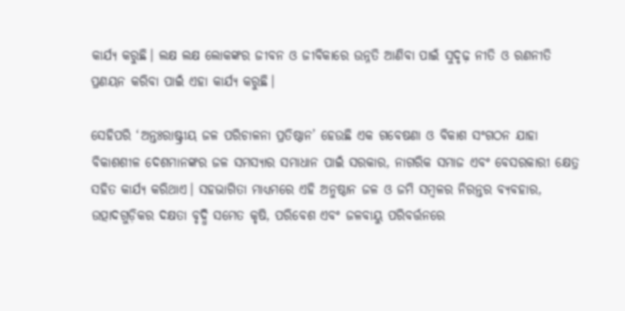କାର୍ଯ୍ୟ କରୁଛି। ଲକ୍ଷ ଲକ୍ଷ ଲୋକଙ୍କର ଜୀବନ ଓ ଜୀବିକାରେ ଉନ୍ନତି ଆଣିବା ପାଇଁ ସୁଦୃଢ଼ ନୀତି ଓ ରଣନୀତି ପ୍ରଣୟନ କରିବା ପାଇଁ ଏହା କାର୍ଯ୍ୟ କରୁଛି।

ସେହିପରି ‘ଅନ୍ତଃରାଷ୍ଟ୍ରୀୟ ଜଳ ପରିଚାଳନା ପ୍ରତିଷ୍ଠାନ’ ହେଉଛି ଏକ ଗବେଷଣା ଓ ବିକାଶ ସଂଗଠନ ଯାହା ବିକାଶଶୀଳ ଦେଶମାନଙ୍କର ଜଳ ସମସ୍ୟାର ସମାଧାନ ପାଇଁ ସରକାର, ନାଗରିକ ସମାଜ ଏବଂ ବେସରକାରୀ କ୍ଷେତ୍ର ସହିତ କାର୍ଯ୍ୟ କରିଥାଏ। ସହଭାଗିତା ମାଧ୍ୟମରେ ଏହି ଅନୁଷ୍ଠାନ ଜଳ ଓ ଜମି ସମ୍ବଳର ନିରନ୍ତର ବ୍ୟବହାର, ଉତ୍ପାଦଗୁଡ଼ିକର ଦକ୍ଷତା ବୃଦ୍ଧି ସମେତ କୃଷି, ପରିବେଶ ଏବଂ ଜଳବାୟୁ ପରିବର୍ତ୍ତନରେ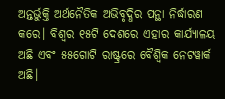ଅନ୍ତର୍ଭୁକ୍ତି ଅର୍ଥନୈତିକ ଅଭିବୃଦ୍ଧିର ପନ୍ଥା ନିର୍ଦ୍ଧାରଣ କରେ। ବିଶ୍ୱର ୧୫ଟି ଦେଶରେ ଏହାର କାର୍ଯ୍ୟାଳୟ ଅଛି ଏବଂ ୫୫ଗୋଟି ରାଷ୍ଟ୍ରରେ ବୈଶ୍ୱିକ ନେଟୱାର୍କ ଅଛି।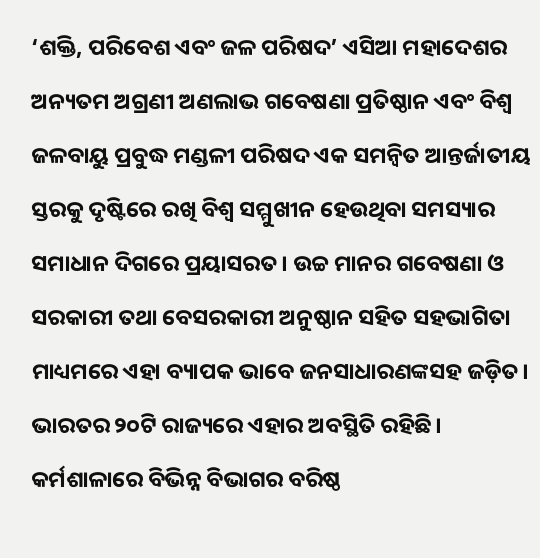‘ଶକ୍ତି, ପରିବେଶ ଏବଂ ଜଳ ପରିଷଦ’ ଏସିଆ ମହାଦେଶର ଅନ୍ୟତମ ଅଗ୍ରଣୀ ଅଣଲାଭ ଗବେଷଣା ପ୍ରତିଷ୍ଠାନ ଏବଂ ବିଶ୍ୱ ଜଳବାୟୁ ପ୍ରବୁଦ୍ଧ ମଣ୍ଡଳୀ ପରିଷଦ ଏକ ସମନ୍ୱିତ ଆନ୍ତର୍ଜାତୀୟ ସ୍ତରକୁ ଦୃଷ୍ଟିରେ ରଖି ବିଶ୍ୱ ସମ୍ମୁଖୀନ ହେଉଥିବା ସମସ୍ୟାର ସମାଧାନ ଦିଗରେ ପ୍ରୟାସରତ। ଉଚ୍ଚ ମାନର ଗବେଷଣା ଓ ସରକାରୀ ତଥା ବେସରକାରୀ ଅନୁଷ୍ଠାନ ସହିତ ସହଭାଗିତା ମାଧ୍ୟମରେ ଏହା ବ୍ୟାପକ ଭାବେ ଜନସାଧାରଣଙ୍କସହ ଜଡ଼ିତ। ଭାରତର ୨୦ଟି ରାଜ୍ୟରେ ଏହାର ଅବସ୍ଥିତି ରହିଛି। କର୍ମଶାଳାରେ ବିଭିନ୍ନ ବିଭାଗର ବରିଷ୍ଠ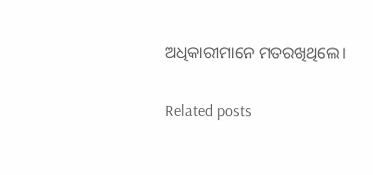ଅଧିକାରୀମାନେ ମତରଖିଥିଲେ।

Related posts